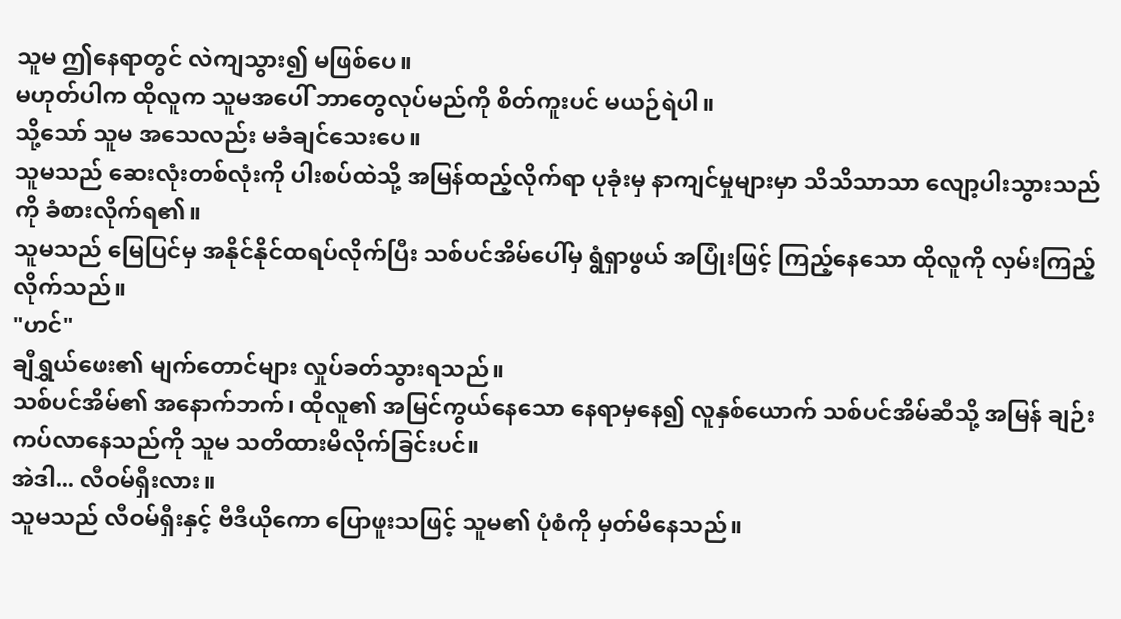သူမ ဤနေရာတွင် လဲကျသွား၍ မဖြစ်ပေ။
မဟုတ်ပါက ထိုလူက သူမအပေါ် ဘာတွေလုပ်မည်ကို စိတ်ကူးပင် မယဉ်ရဲပါ။
သို့သော် သူမ အသေလည်း မခံချင်သေးပေ။
သူမသည် ဆေးလုံးတစ်လုံးကို ပါးစပ်ထဲသို့ အမြန်ထည့်လိုက်ရာ ပုခုံးမှ နာကျင်မှုများမှာ သိသိသာသာ လျော့ပါးသွားသည်ကို ခံစားလိုက်ရ၏။
သူမသည် မြေပြင်မှ အနိုင်နိုင်ထရပ်လိုက်ပြီး သစ်ပင်အိမ်ပေါ်မှ ရွံရှာဖွယ် အပြုံးဖြင့် ကြည့်နေသော ထိုလူကို လှမ်းကြည့်လိုက်သည်။
"ဟင်"
ချီရွှယ်ဖေး၏ မျက်တောင်များ လှုပ်ခတ်သွားရသည်။
သစ်ပင်အိမ်၏ အနောက်ဘက်၊ ထိုလူ၏ အမြင်ကွယ်နေသော နေရာမှနေ၍ လူနှစ်ယောက် သစ်ပင်အိမ်ဆီသို့ အမြန် ချဉ်းကပ်လာနေသည်ကို သူမ သတိထားမိလိုက်ခြင်းပင်။
အဲဒါ... လီဝမ်ရှီးလား။
သူမသည် လီဝမ်ရှီးနှင့် ဗီဒီယိုကော ပြောဖူးသဖြင့် သူမ၏ ပုံစံကို မှတ်မိနေသည်။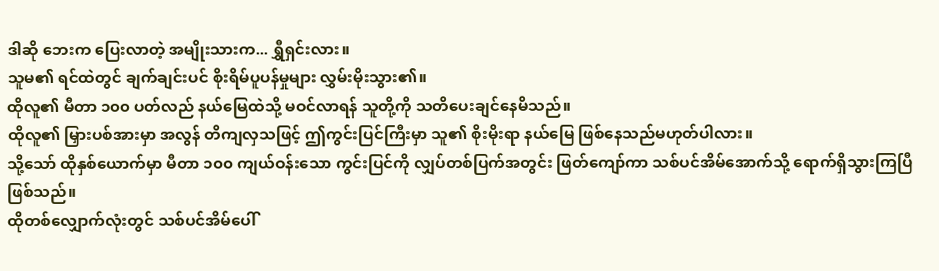ဒါဆို ဘေးက ပြေးလာတဲ့ အမျိုးသားက... ရွှီရှင်းလား။
သူမ၏ ရင်ထဲတွင် ချက်ချင်းပင် စိုးရိမ်ပူပန်မှုများ လွှမ်းမိုးသွား၏။
ထိုလူ၏ မီတာ ၁၀၀ ပတ်လည် နယ်မြေထဲသို့ မဝင်လာရန် သူတို့ကို သတိပေးချင်နေမိသည်။
ထိုလူ၏ မြှားပစ်အားမှာ အလွန် တိကျလှသဖြင့် ဤကွင်းပြင်ကြီးမှာ သူ၏ စိုးမိုးရာ နယ်မြေ ဖြစ်နေသည်မဟုတ်ပါလား။
သို့သော် ထိုနှစ်ယောက်မှာ မီတာ ၁၀၀ ကျယ်ဝန်းသော ကွင်းပြင်ကို လျှပ်တစ်ပြက်အတွင်း ဖြတ်ကျော်ကာ သစ်ပင်အိမ်အောက်သို့ ရောက်ရှိသွားကြပြီ ဖြစ်သည်။
ထိုတစ်လျှောက်လုံးတွင် သစ်ပင်အိမ်ပေါ်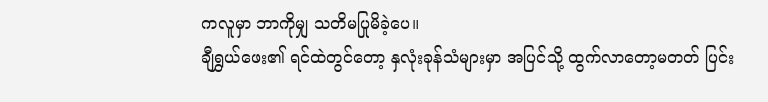ကလူမှာ ဘာကိုမျှ သတိမပြုမိခဲ့ပေ။
ချီရွှယ်ဖေး၏ ရင်ထဲတွင်တော့ နှလုံးခုန်သံများမှာ အပြင်သို့ ထွက်လာတော့မတတ် ပြင်း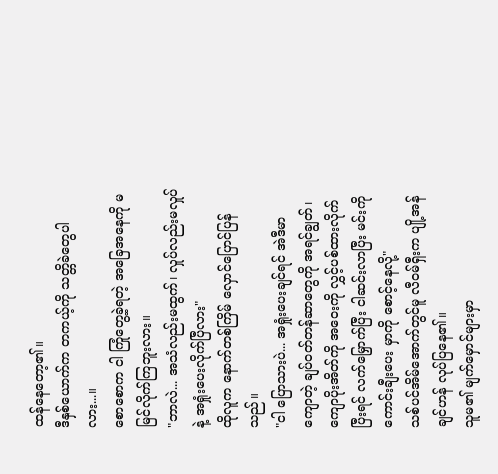ထန်နေတော့၏။
ဒီနှစ်ယောက်က တကယ့်ကို သတ္တိခဲတွေပါလား...။
စောစောက ငါ ကြုံတွေ့ခဲ့ရတဲ့ အခြေအနေကို မမြင်လိုက်ကြဘူးလား။
"ဘာလဲ... အသံလည်းမထွက်၊ လှုပ်လည်းမလှုပ်နဲ့ အရှုံးပေးလိုက်ပြီလား"
ထိုလူက နောက်တစ်ကြိမ် လှောင်ပြောင်ပြန်သည်။
"ငါ ပြောသားပဲ... အရှုံးပေးချင်ရင် အဲဒီမာကျောတဲ့ ချပ်ဝတ်တန်ဆာတွေကို အရင်ချွတ်၊ ကျောပိုးအိတ်ကို အဝေးကို လွှင့်ပစ်ထားလိုက် ပြီးရင် လက်မြှောက်ပြီး ငါဆင်းလာပြီး မင်းကို ကောင်းချီးပေး မှာကို စောင့်နေလို့"
သစ်ပင်အိမ်အောက်တွင်မူ လီဝမ်ရှီးက ပျို့အန်ချင်ဟန် လုပ်ပြနေ၏။
သူမ၏ မျက်မှောင်များမှာ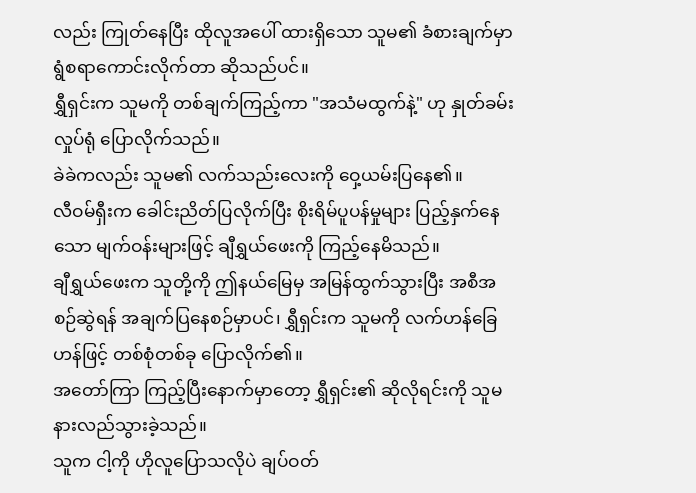လည်း ကြုတ်နေပြီး ထိုလူအပေါ် ထားရှိသော သူမ၏ ခံစားချက်မှာ ရွံစရာကောင်းလိုက်တာ ဆိုသည်ပင်။
ရွှီရှင်းက သူမကို တစ်ချက်ကြည့်ကာ "အသံမထွက်နဲ့" ဟု နှုတ်ခမ်းလှုပ်ရုံ ပြောလိုက်သည်။
ခဲခဲကလည်း သူမ၏ လက်သည်းလေးကို ဝှေ့ယမ်းပြနေ၏။
လီဝမ်ရှီးက ခေါင်းညိတ်ပြလိုက်ပြီး စိုးရိမ်ပူပန်မှုများ ပြည့်နှက်နေသော မျက်ဝန်းများဖြင့် ချီရွှယ်ဖေးကို ကြည့်နေမိသည်။
ချီရွှယ်ဖေးက သူတို့ကို ဤနယ်မြေမှ အမြန်ထွက်သွားပြီး အစီအစဉ်ဆွဲရန် အချက်ပြနေစဉ်မှာပင်၊ ရွှီရှင်းက သူမကို လက်ဟန်ခြေဟန်ဖြင့် တစ်စုံတစ်ခု ပြောလိုက်၏။
အတော်ကြာ ကြည့်ပြီးနောက်မှာတော့ ရွှီရှင်း၏ ဆိုလိုရင်းကို သူမ နားလည်သွားခဲ့သည်။
သူက ငါ့ကို ဟိုလူပြောသလိုပဲ ချပ်ဝတ်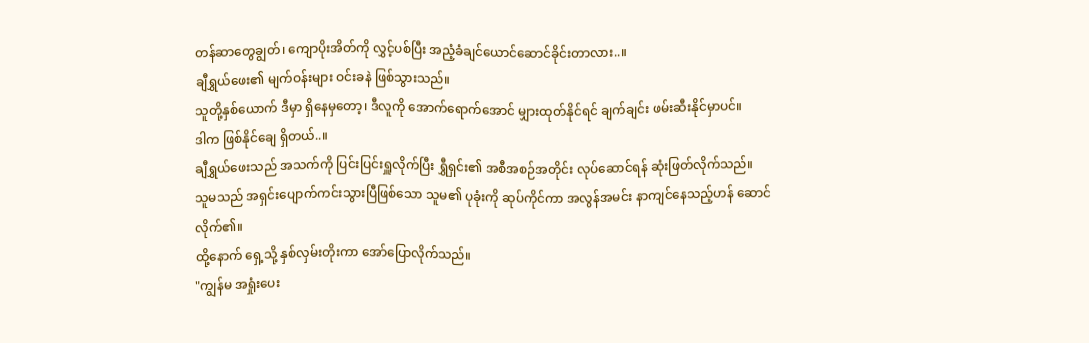တန်ဆာတွေချွတ်၊ ကျောပိုးအိတ်ကို လွှင့်ပစ်ပြီး အညံ့ခံချင်ယောင်ဆောင်ခိုင်းတာလား..။
ချီရွှယ်ဖေး၏ မျက်ဝန်းများ ဝင်းခနဲ ဖြစ်သွားသည်။
သူတို့နှစ်ယောက် ဒီမှာ ရှိနေမှတော့၊ ဒီလူကို အောက်ရောက်အောင် မျှားထုတ်နိုင်ရင် ချက်ချင်း ဖမ်းဆီးနိုင်မှာပင်။
ဒါက ဖြစ်နိုင်ချေ ရှိတယ်..။
ချီရွှယ်ဖေးသည် အသက်ကို ပြင်းပြင်းရှူလိုက်ပြီး ရွှီရှင်း၏ အစီအစဉ်အတိုင်း လုပ်ဆောင်ရန် ဆုံးဖြတ်လိုက်သည်။
သူမသည် အရှင်းပျောက်ကင်းသွားပြီဖြစ်သော သူမ၏ ပုခုံးကို ဆုပ်ကိုင်ကာ အလွန်အမင်း နာကျင်နေသည့်ဟန် ဆောင်လိုက်၏။
ထို့နောက် ရှေ့သို့ နှစ်လှမ်းတိုးကာ အော်ပြောလိုက်သည်။
"ကျွန်မ အရှုံးပေး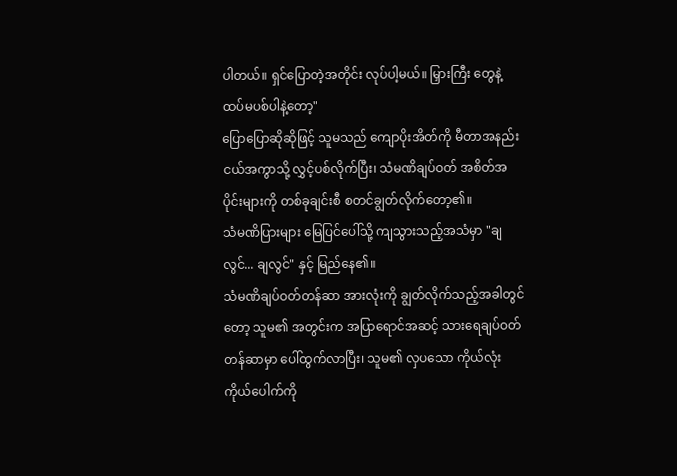ပါတယ်။ ရှင်ပြောတဲ့အတိုင်း လုပ်ပါ့မယ်။ မြှားကြီး တွေနဲ့ ထပ်မပစ်ပါနဲ့တော့"
ပြောပြောဆိုဆိုဖြင့် သူမသည် ကျောပိုးအိတ်ကို မီတာအနည်းငယ်အကွာသို့ လွှင့်ပစ်လိုက်ပြီး၊ သံမဏိချပ်ဝတ် အစိတ်အပိုင်းများကို တစ်ခုချင်းစီ စတင်ချွတ်လိုက်တော့၏။
သံမဏိပြားများ မြေပြင်ပေါ်သို့ ကျသွားသည့်အသံမှာ "ချလွင်... ချလွင်" နှင့် မြည်နေ၏။
သံမဏိချပ်ဝတ်တန်ဆာ အားလုံးကို ချွတ်လိုက်သည့်အခါတွင်တော့ သူမ၏ အတွင်းက အပြာရောင်အဆင့် သားရေချပ်ဝတ်တန်ဆာမှာ ပေါ်ထွက်လာပြီး၊ သူမ၏ လှပသော ကိုယ်လုံးကိုယ်ပေါက်ကို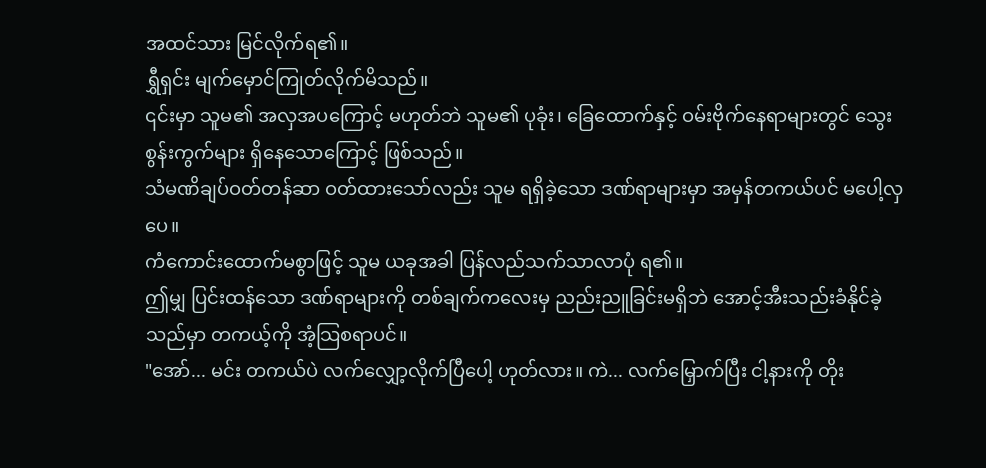အထင်သား မြင်လိုက်ရ၏။
ရွှီရှင်း မျက်မှောင်ကြုတ်လိုက်မိသည်။
၎င်းမှာ သူမ၏ အလှအပကြောင့် မဟုတ်ဘဲ သူမ၏ ပုခုံး၊ ခြေထောက်နှင့် ဝမ်းဗိုက်နေရာများတွင် သွေးစွန်းကွက်များ ရှိနေသောကြောင့် ဖြစ်သည်။
သံမဏိချပ်ဝတ်တန်ဆာ ဝတ်ထားသော်လည်း သူမ ရရှိခဲ့သော ဒဏ်ရာများမှာ အမှန်တကယ်ပင် မပေါ့လှပေ။
ကံကောင်းထောက်မစွာဖြင့် သူမ ယခုအခါ ပြန်လည်သက်သာလာပုံ ရ၏။
ဤမျှ ပြင်းထန်သော ဒဏ်ရာများကို တစ်ချက်ကလေးမှ ညည်းညူခြင်းမရှိဘဲ အောင့်အီးသည်းခံနိုင်ခဲ့သည်မှာ တကယ့်ကို အံ့သြစရာပင်။
"အော်... မင်း တကယ်ပဲ လက်လျှော့လိုက်ပြီပေါ့ ဟုတ်လား။ ကဲ... လက်မြှောက်ပြီး ငါ့နားကို တိုး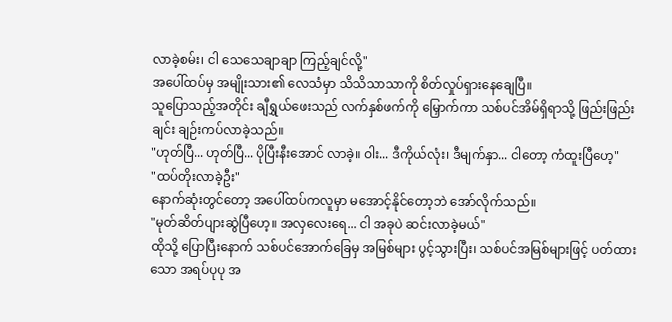လာခဲ့စမ်း၊ ငါ သေသေချာချာ ကြည့်ချင်လို့"
အပေါ်ထပ်မှ အမျိုးသား၏ လေသံမှာ သိသိသာသာကို စိတ်လှုပ်ရှားနေချေပြီ။
သူပြောသည့်အတိုင်း ချီရွှယ်ဖေးသည် လက်နှစ်ဖက်ကို မြှောက်ကာ သစ်ပင်အိမ်ရှိရာသို့ ဖြည်းဖြည်းချင်း ချဉ်းကပ်လာခဲ့သည်။
"ဟုတ်ပြီ... ဟုတ်ပြီ... ပိုပြီးနီးအောင် လာခဲ့။ ဝါး... ဒီကိုယ်လုံး၊ ဒီမျက်နှာ... ငါတော့ ကံထူးပြီဟေ့"
"ထပ်တိုးလာခဲ့ဦး"
နောက်ဆုံးတွင်တော့ အပေါ်ထပ်ကလူမှာ မအောင့်နိုင်တော့ဘဲ အော်လိုက်သည်။
"မုတ်ဆိတ်ပျားဆွဲပြီဟေ့။ အလှလေးရေ... ငါ အခုပဲ ဆင်းလာခဲ့မယ်"
ထိုသို့ ပြောပြီးနောက် သစ်ပင်အောက်ခြေမှ အမြစ်များ ပွင့်သွားပြီး၊ သစ်ပင်အမြစ်များဖြင့် ပတ်ထားသော အရပ်ပုပု အ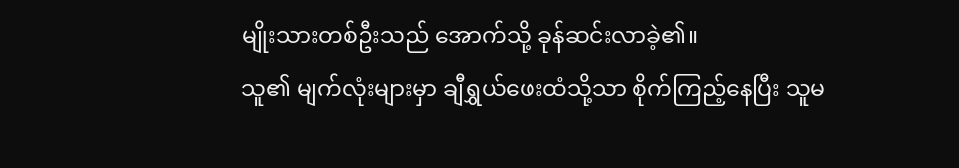မျိုးသားတစ်ဦးသည် အောက်သို့ ခုန်ဆင်းလာခဲ့၏။
သူ၏ မျက်လုံးများမှာ ချီရွှယ်ဖေးထံသို့သာ စိုက်ကြည့်နေပြီး သူမ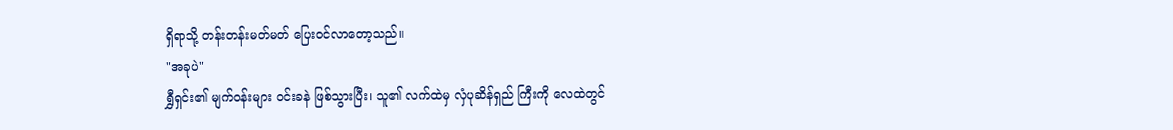ရှိရာသို့ တန်းတန်းမတ်မတ် ပြေးဝင်လာတော့သည်။
"အခုပဲ"
ရွှီရှင်း၏ မျက်ဝန်းများ ဝင်းခနဲ ဖြစ်သွားပြီး၊ သူ၏ လက်ထဲမှ လှံပုဆိန်ရှည် ကြီးကို လေထဲတွင်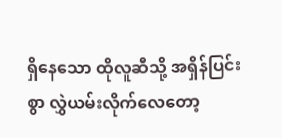ရှိနေသော ထိုလူဆီသို့ အရှိန်ပြင်းစွာ လွှဲယမ်းလိုက်လေတော့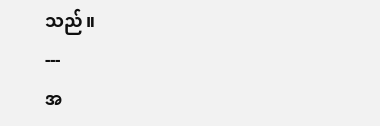သည်။
---
အ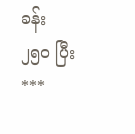ခန်း ၂၅၀ ပြီး
***